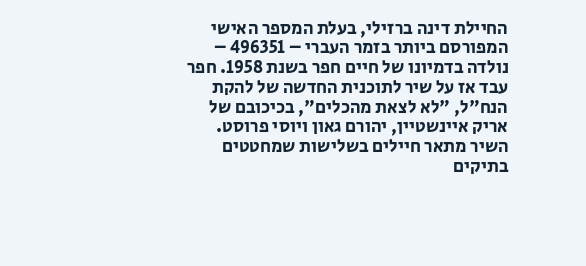החיילת דינה ברזילי, בעלת המספר האישי המפורסם ביותר בזמר העברי – 496351 – נולדה בדמיונו של חיים חפר בשנת 1958. חפר עבד אז על שיר לתוכנית החדשה של להקת הנח"ל, "לא לצאת מהכלים", בכיכובם של אריק איינשטיין, יהורם גאון ויוסי פרוסט. השיר מתאר חיילים בשלישות שמחטטים בתיקים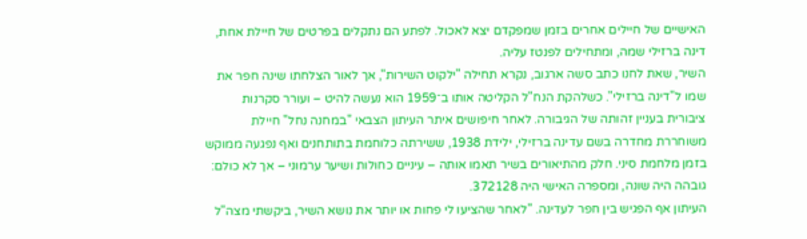האישיים של חיילים אחרים בזמן שמפקדם יצא לאכול. לפתע הם נתקלים בפרטים של חיילת אחת, דינה ברזילי שמה, ומתחילים לפנטז עליה.
השיר, שאת לחנו כתב סשה ארגוב, נקרא תחילה "ילקוט השירות", אך לאור הצלחתו שינה חפר את שמו ל"דינה ברזילי". כשלהקת הנח"ל הקליטה אותו ב־1959 הוא נעשה להיט – ועורר סקרנות ציבורית בעניין זהותה של הגיבורה. לאחר חיפושים איתר העיתון הצבאי "במחנה נחל" חיילת משוחררת מחדרה בשם עדינה ברזילי, ילידת 1938, ששירתה כלוחמת בתותחנים ואף נפגעה ממוקש בזמן מלחמת סיני. חלק מהתיאורים בשיר תאמו אותה – עיניים כחולות ושיער ערמוני – אך לא כולם: גובהה היה שונה, ומספרה האישי היה 372128.
העיתון אף הפגיש בין חפר לעדינה. "לאחר שהציעו לי פחות או יותר את נושא השיר, ביקשתי מצה"ל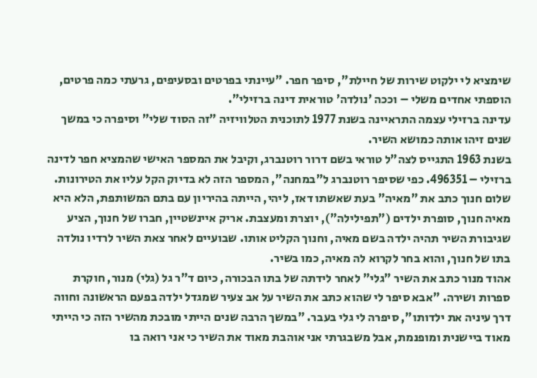שימציא לי ילקוט שירות של חיילת", סיפר חפר. "עיינתי בפרטים ובסעיפים, גרעתי כמה פרטים, הוספתי אחדים משלי – וככה 'נולדה' טוראית דינה ברזילי".
עדינה ברזילי עצמה התראיינה בשנת 1977 לתוכנית הטלוויזיה "זה הסוד שלי" וסיפרה כי במשך שנים זיהו אותה כמושא השיר.
בשנת 1963 התגייס לצה"ל טוראי בשם דרור רוטנברג, וקיבל את המספר האישי שהמציא חפר לדינה ברזילי – 496351. כפי שסיפר רוטנברג ל"במחנה", המספר הזה לא בדיוק הקל עליו את הטירונות.
שלום חנוך כתב את "מאיה" בעת שאשתו דאז, ליהי, הייתה בהיריון עם בתם המשותפת, הלא היא מאיה חנוך, סופרת ילדים ("תפילילה"), יוצרת ומעצבת. אריק איינשטיין, חברו של חנוך, הציע שגיבורת השיר תהיה ילדה בשם מאיה, וחנוך הקליט אותו. שבועיים לאחר צאת השיר לרדיו נולדה בתו של חנוך, והוא בחר לקרוא לה מאיה, כמו בשיר.
אהוד מנור כתב את השיר "גלי" לאחר לידתה של בתו הבכורה, כיום ד"ר גל (גלי) מנור, חוקרת ספרות ושירה. "אבא סיפר לי שהוא כתב את השיר על אב צעיר שמגדל ילדה בפעם הראשונה וחווה דרך עיניה את ילדותו", סיפרה לי גלי בעבר. "במשך הרבה שנים הייתי מובכת מהשיר הזה כי הייתי מאוד ביישנית ומופנמת, אבל משבגרתי אני אוהבת מאוד את השיר כי אני רואה בו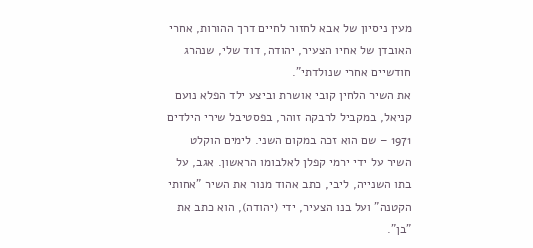מעין ניסיון של אבא לחזור לחיים דרך ההורות, אחרי האובדן של אחיו הצעיר, יהודה, דוד שלי, שנהרג חודשיים אחרי שנולדתי".
את השיר הלחין קובי אושרת וביצע ילד הפלא נועם קניאל, במקביל לרבקה זוהר, בפסטיבל שירי הילדים 1971 – שם הוא זכה במקום השני. לימים הוקלט השיר על ידי ירמי קפלן לאלבומו הראשון. אגב, על בתו השנייה, ליבי, כתב אהוד מנור את השיר "אחותי הקטנה" ועל בנו הצעיר, ידי (יהודה), הוא כתב את "בן".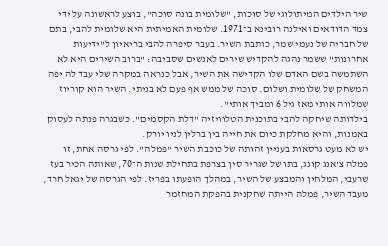שיר הילדים המיתולוגי של סוכות, "שלומית בונה סוכה", בוצע לראשונה על ידי צמד הדודאים ואילנה רובינא ב־1971. שלומית האמיתית היא שלומית להבי, בתם של חבריה של נעמי שמר, כותבת השיר. בעבר סיפרה להבי בריאיון ל"ידיעות אחרונות" ששמר נהגה להקדיש שירים לאנשים שסביבה: "ברוב השירים היא לא השתמשה בשם האדם שלו הקדישה את השיר, אבל כנראה במקרה שלי עבד לה יפה המשחק של שלומית ושלום. סוכה של ממש אף פעם לא בניתי. השיר הוא קוריוז שמלווה אותי מאז גיל 6 ומביך אותי".
בילדותה שיחקה להבי בתוכנית הטלוויזיה "דלת הקסמים". כשבגרה פנתה לעסוק באמנות, והיא מחלקת כיום את חייה בין ברלין לניו יורק.
יש לא מעט גרסאות בעניין זהותה של כוכבת השיר "פמלה". לפי גרסה אחת, זו פמלה צ'אנג קונג, בתו של שגריר סין בצרפת בתחילת שנות ה־70, שאותה הכיר בעז שרעבי, המלחין והמבצע של השיר, במהלך הופעתו בפריז. לפי הגרסה של יגאל חרד, מעבד השיר, פמלה הייתה שחקנית בהפקת המחזמר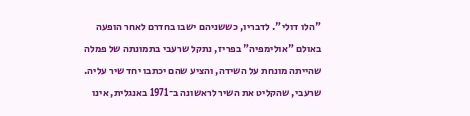"הלו דולי". לדבריו, כששניהם ישבו בחדרם לאחר הופעה באולם "אולימפיה" בפריז, נתקל שרעבי בתמונתה של פמלה שהייתה מונחת על השידה, והציע שהם יכתבו יחד שיר עליה. שרעבי, שהקליט את השיר לראשונה ב־1971 באנגלית, אינו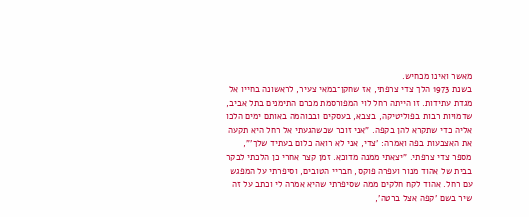מאשר ואינו מכחיש.
בשנת 1973 הלך צדי צרפתי, אז שחקן־במאי צעיר, לראשונה בחייו אל מגדת עתידות. זו הייתה רחל לוי המפורסמת מכרם התימנים בתל אביב, שדמויות רבות בפוליטיקה, בצבא, בעסקים ובבוהמה באותם ימים הלכו אליה כדי שתקרא להן בקפה. "אני זוכר שכשהגעתי אל רחל היא תקעה את האצבעות בפה ואמרה: 'צדי, אני לא רואה כלום בעתיד שלך'", מספר צדי צרפתי. "יצאתי ממנה מדוכא. זמן קצר אחרי כן הלכתי לבקר בבית של אהוד מנור ועפרה פוקס, חבריי הטובים, וסיפרתי על המפגש עם רחל. אהוד לקח חלקים ממה שסיפרתי שהיא אמרה לי וכתב על זה שיר בשם 'קפה אצל ברטה',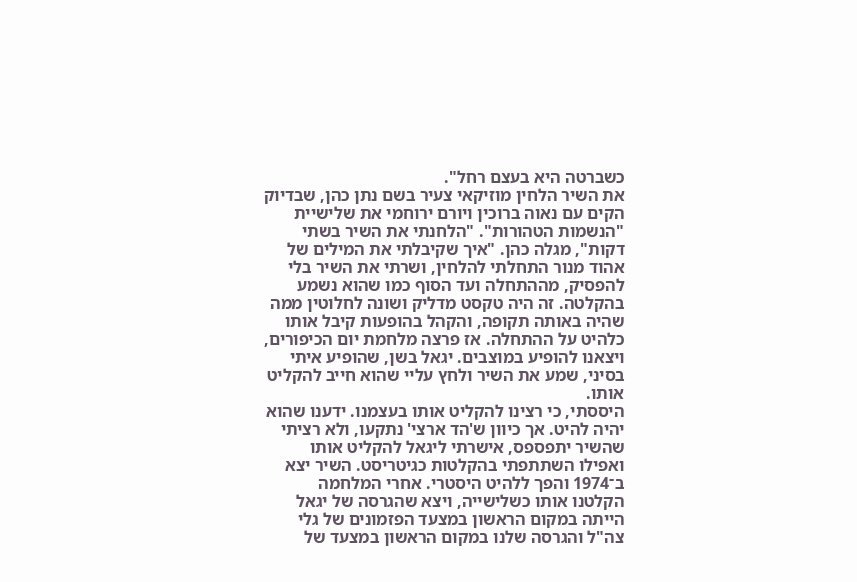כשברטה היא בעצם רחל".
את השיר הלחין מוזיקאי צעיר בשם נתן כהן, שבדיוק הקים עם נאוה ברוכין ויורם ירוחמי את שלישיית "הנשמות הטהורות". "הלחנתי את השיר בשתי דקות", מגלה כהן. "איך שקיבלתי את המילים של אהוד מנור התחלתי להלחין, ושרתי את השיר בלי להפסיק, מההתחלה ועד הסוף כמו שהוא נשמע בהקלטה. זה היה טקסט מדליק ושונה לחלוטין ממה שהיה באותה תקופה, והקהל בהופעות קיבל אותו כלהיט על ההתחלה. אז פרצה מלחמת יום הכיפורים, ויצאנו להופיע במוצבים. יגאל בשן, שהופיע איתי בסיני, שמע את השיר ולחץ עליי שהוא חייב להקליט אותו.
היססתי, כי רצינו להקליט אותו בעצמנו. ידענו שהוא יהיה להיט. אך כיוון ש'הד ארצי' נתקעו, ולא רציתי שהשיר יתפספס, אישרתי ליגאל להקליט אותו ואפילו השתתפתי בהקלטות כגיטריסט. השיר יצא ב־1974 והפך ללהיט היסטרי. אחרי המלחמה הקלטנו אותו כשלישייה, ויצא שהגרסה של יגאל הייתה במקום הראשון במצעד הפזמונים של גלי צה"ל והגרסה שלנו במקום הראשון במצעד של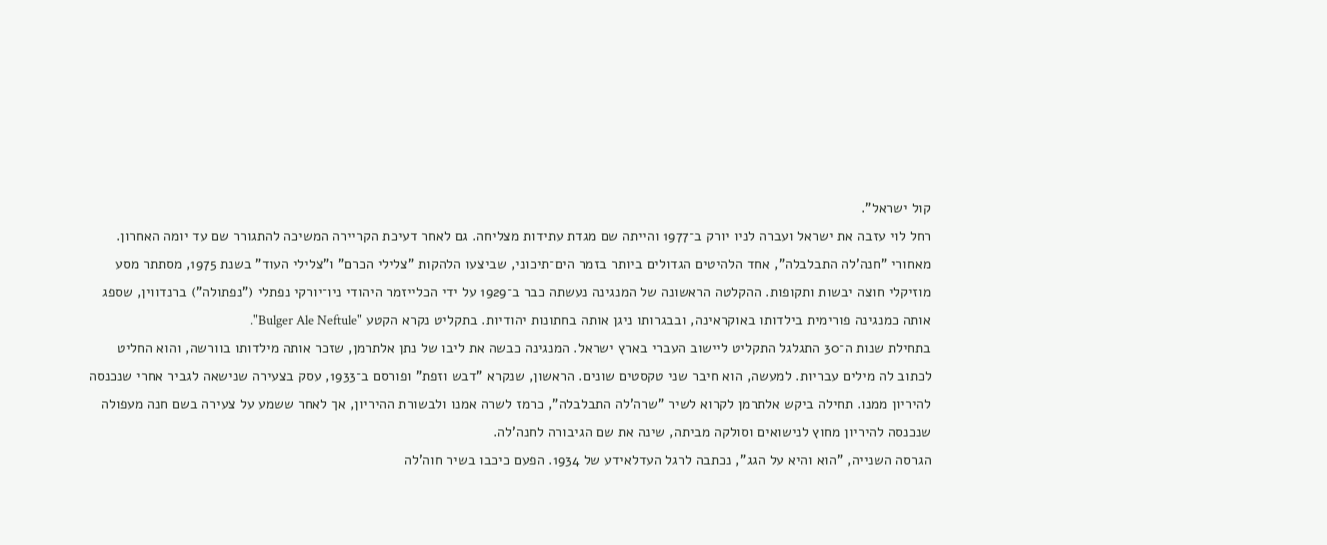קול ישראל".
רחל לוי עזבה את ישראל ועברה לניו יורק ב־1977 והייתה שם מגדת עתידות מצליחה. גם לאחר דעיכת הקריירה המשיכה להתגורר שם עד יומה האחרון.
מאחורי "חנה'לה התבלבלה", אחד הלהיטים הגדולים ביותר בזמר הים־תיכוני, שביצעו הלהקות "צלילי הכרם" ו"צלילי העוד" בשנת 1975, מסתתר מסע מוזיקלי חוצה יבשות ותקופות. ההקלטה הראשונה של המנגינה נעשתה כבר ב־1929 על ידי הכלייזמר היהודי ניו־יורקי נפתלי ("נפתולה") ברנדווין, שספג אותה כמנגינה פורימית בילדותו באוקראינה, ובבגרותו ניגן אותה בחתונות יהודיות. בתקליט נקרא הקטע "Bulger Ale Neftule".
בתחילת שנות ה־30 התגלגל התקליט ליישוב העברי בארץ ישראל. המנגינה כבשה את ליבו של נתן אלתרמן, שזכר אותה מילדותו בוורשה, והוא החליט לכתוב לה מילים עבריות. למעשה, הוא חיבר שני טקסטים שונים. הראשון, שנקרא "דבש וזפת" ופורסם ב־1933, עסק בצעירה שנישאה לגביר אחרי שנכנסה להיריון ממנו. תחילה ביקש אלתרמן לקרוא לשיר "שרה'לה התבלבלה", כרמז לשרה אמנו ולבשורת ההיריון, אך לאחר ששמע על צעירה בשם חנה מעפולה שנכנסה להיריון מחוץ לנישואים וסולקה מביתה, שינה את שם הגיבורה לחנה'לה.
הגרסה השנייה, "הוא והיא על הגג", נכתבה לרגל העדלאידע של 1934. הפעם כיכבו בשיר חוה'לה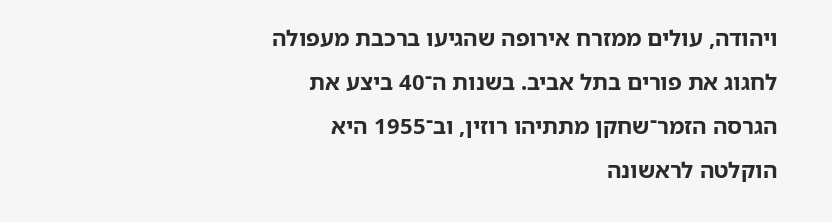ויהודה, עולים ממזרח אירופה שהגיעו ברכבת מעפולה לחגוג את פורים בתל אביב. בשנות ה־40 ביצע את הגרסה הזמר־שחקן מתתיהו רוזין, וב־1955 היא הוקלטה לראשונה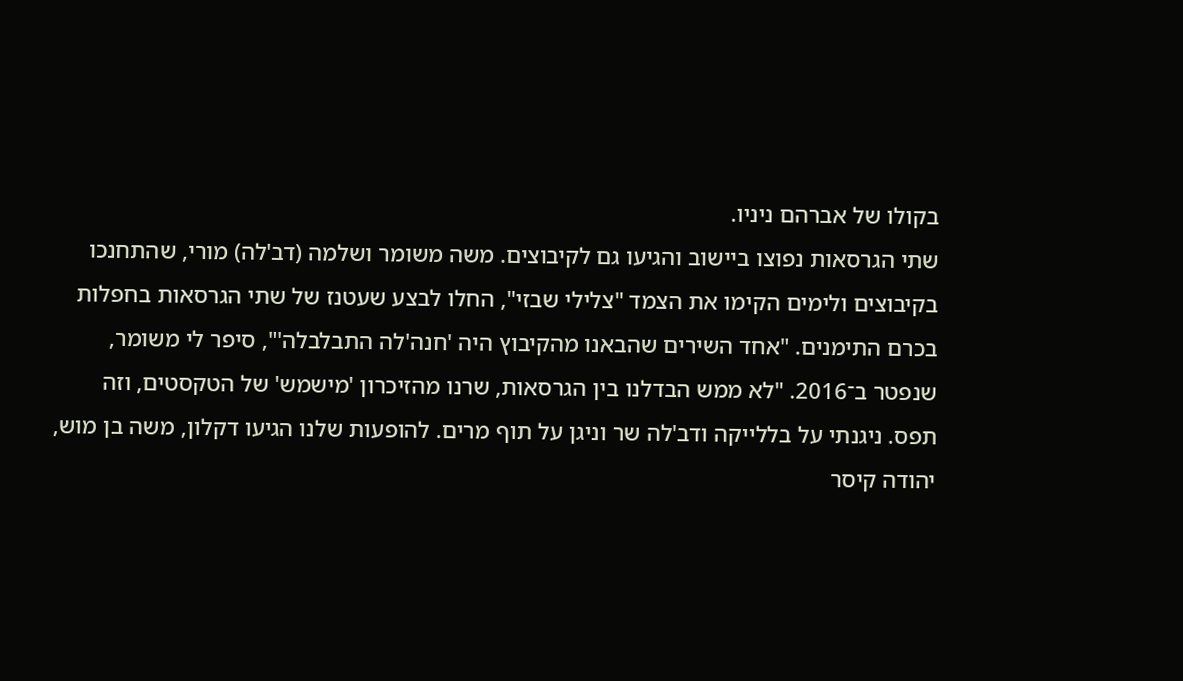בקולו של אברהם ניניו.
שתי הגרסאות נפוצו ביישוב והגיעו גם לקיבוצים. משה משומר ושלמה (דב'לה) מורי, שהתחנכו בקיבוצים ולימים הקימו את הצמד "צלילי שבזי", החלו לבצע שעטנז של שתי הגרסאות בחפלות בכרם התימנים. "אחד השירים שהבאנו מהקיבוץ היה 'חנה'לה התבלבלה'", סיפר לי משומר, שנפטר ב־2016. "לא ממש הבדלנו בין הגרסאות, שרנו מהזיכרון 'מישמש' של הטקסטים, וזה תפס. ניגנתי על בללייקה ודב'לה שר וניגן על תוף מרים. להופעות שלנו הגיעו דקלון, משה בן מוש, יהודה קיסר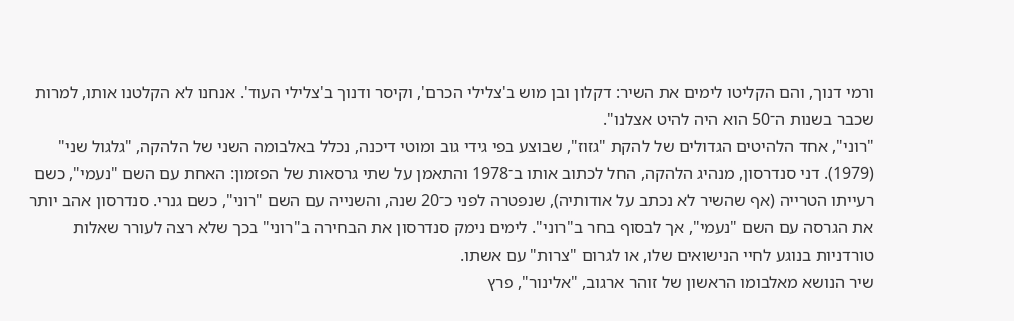ורמי דנוך, והם הקליטו לימים את השיר: דקלון ובן מוש ב'צלילי הכרם', וקיסר ודנוך ב'צלילי העוד'. אנחנו לא הקלטנו אותו, למרות שכבר בשנות ה־50 הוא היה להיט אצלנו".
"רוני", אחד הלהיטים הגדולים של להקת "גזוז", שבוצע בפי גידי גוב ומוטי דיכנה, נכלל באלבומה השני של הלהקה, "גלגול שני" (1979). דני סנדרסון, מנהיג הלהקה, החל לכתוב אותו ב־1978 והתאמן על שתי גרסאות של הפזמון: האחת עם השם "נעמי", כשם רעייתו הטרייה (אף שהשיר לא נכתב על אודותיה), שנפטרה לפני כ־20 שנה, והשנייה עם השם "רוני", כשם גנרי. סנדרסון אהב יותר את הגרסה עם השם "נעמי", אך לבסוף בחר ב"רוני". לימים נימק סנדרסון את הבחירה ב"רוני" בכך שלא רצה לעורר שאלות טורדניות בנוגע לחיי הנישואים שלו, או לגרום "צרות" עם אשתו.
שיר הנושא מאלבומו הראשון של זוהר ארגוב, "אלינור", פרץ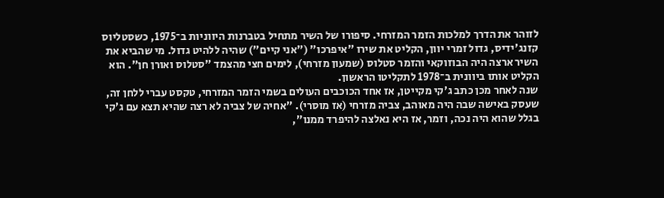לזוהר את הדרך למלכות הזמר המזרחי. סיפורו של השיר מתחיל בטברנות היווניות ב־1975, כשסטליוס קזנג'ידיס, גדול זמרי יוון, הקליט את שירו "איפרכו" ("אני קיים") שהיה ללהיט גדול. מי שהביא את השיר ארצה היה הבוזוקאי והזמר סטלוס (שמעון מזרחי), לימים חצי מהצמד "סטלוס ואורן חן". הוא הקליט אותו ביוונית ב־1978 לתקליטו הראשון.
שנה לאחר מכן כתב ג'קי מקייטן, אז אחד הכוכבים העולים בשמי הזמר המזרחי, טקסט עברי ללחן זה, שעסק באישה שבה היה מאוהב, צביה מזרחי (אז מוסרי). "אחיה של צביה לא רצה שהיא תצא עם ג'קי בגלל שהוא היה נכה, וזמר, אז היא נאלצה להיפרד ממנו",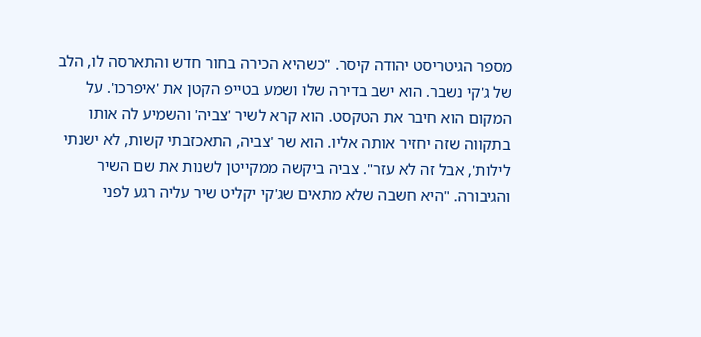מספר הגיטריסט יהודה קיסר. "כשהיא הכירה בחור חדש והתארסה לו, הלב של ג'קי נשבר. הוא ישב בדירה שלו ושמע בטייפ הקטן את 'איפרכו'. על המקום הוא חיבר את הטקסט. הוא קרא לשיר 'צביה' והשמיע לה אותו בתקווה שזה יחזיר אותה אליו. הוא שר 'צביה, התאכזבתי קשות, לא ישנתי לילות', אבל זה לא עזר". צביה ביקשה ממקייטן לשנות את שם השיר והגיבורה. "היא חשבה שלא מתאים שג'קי יקליט שיר עליה רגע לפני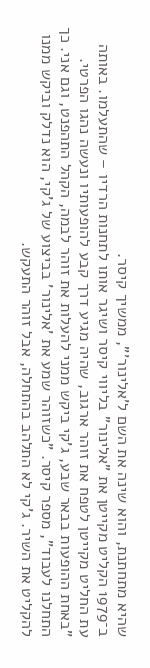שהיא מתחתנת, והוא שינה את השם ל'אלינור'", ממשיך קיסר.
ב־1979 הקליט מקייטן את "אלינור" בליווי קיסר ושיגר אותו לתחנות הרדיו – שהתעלמו. באותה עת החליט מקייטן לטפח את זוהר ארגוב, שהיה מגיע דרך קבע להופעותיו ונעשה נהגו הפרטי. "באחת ההופעות בבאר שבע, ג'קי ביקש ממני להעלות את זוהר לבמה, הקהל התהפנט, וגם אני. כך התחלנו לעבוד", מספר קיסר. "כשזוהר שמע את 'אלינור' בביצוע של ג'קי, הוא נדלק וביקש ממנו להקליט את השיר. ג'קי לא התלהב בהתחלה, אבל זוהר התעקש.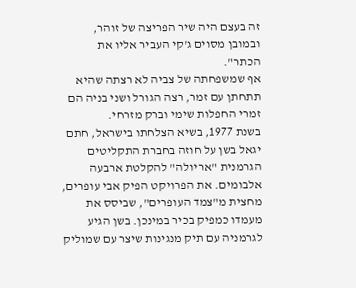זה בעצם היה שיר הפריצה של זוהר, ובמובן מסוים ג'קי העביר אליו את הכתר".
אף שמשפחתה של צביה לא רצתה שהיא תתחתן עם זמר, רצה הגורל ושני בניה הם זמרי החפלות שימי וברק מזרחי.
בשנת 1977, בשיא הצלחתו בישראל, חתם יגאל בשן על חוזה בחברת התקליטים הגרמנית "אריולה" להקלטת ארבעה אלבומים. את הפרויקט הפיק אבי עופרים, מחצית מ"צמד העופרים", שביסס את מעמדו כמפיק בכיר במינכן. בשן הגיע לגרמניה עם תיק מנגינות שיצר עם שמוליק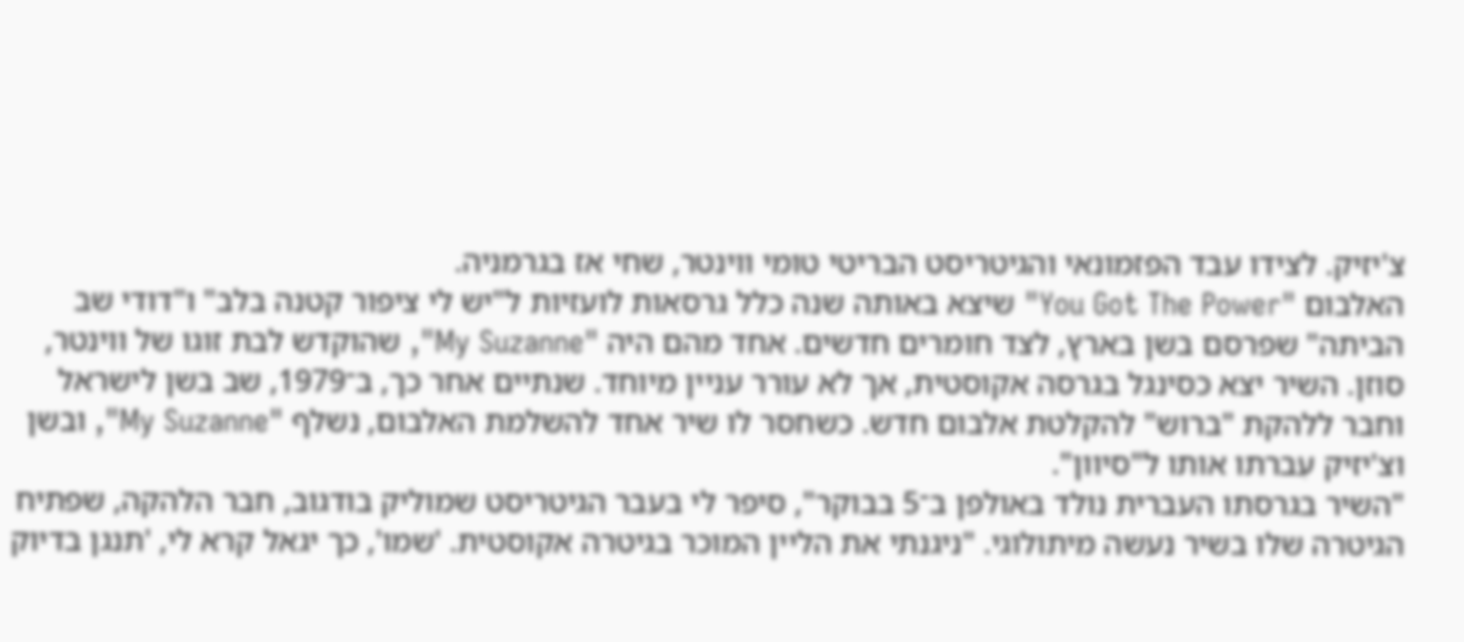צ'יזיק. לצידו עבד הפזמונאי והגיטריסט הבריטי טומי ווינטר, שחי אז בגרמניה.
האלבום "You Got The Power" שיצא באותה שנה כלל גרסאות לועזיות ל"יש לי ציפור קטנה בלב" ו"דודי שב הביתה" שפרסם בשן בארץ, לצד חומרים חדשים. אחד מהם היה "My Suzanne", שהוקדש לבת זוגו של ווינטר, סוזן. השיר יצא כסינגל בגרסה אקוסטית, אך לא עורר עניין מיוחד. שנתיים אחר כך, ב־1979, שב בשן לישראל וחבר ללהקת "ברוש" להקלטת אלבום חדש. כשחסר לו שיר אחד להשלמת האלבום, נשלף "My Suzanne", ובשן וצ'יזיק עִברתו אותו ל"סיוון".
"השיר בגרסתו העברית נולד באולפן ב־5 בבוקר", סיפר לי בעבר הגיטריסט שמוליק בודגוב, חבר הלהקה, שפתיח הגיטרה שלו בשיר נעשה מיתולוגי. "ניגנתי את הליין המוכר בגיטרה אקוסטית. 'שמו', כך יגאל קרא לי, 'תנגן בדיוק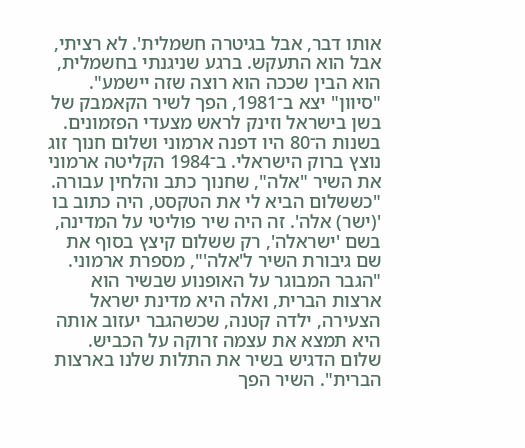אותו דבר, אבל בגיטרה חשמלית'. לא רציתי, אבל הוא התעקש. ברגע שניגנתי בחשמלית, הוא הבין שככה הוא רוצה שזה יישמע".
"סיוון" יצא ב־1981, הפך לשיר הקאמבק של בשן בישראל וזינק לראש מצעדי הפזמונים.
בשנות ה־80 היו דפנה ארמוני ושלום חנוך זוג נוצץ ברוק הישראלי. ב־1984 הקליטה ארמוני את השיר "אלה", שחנוך כתב והלחין עבורה. "כששלום הביא לי את הטקסט, היה כתוב בו '(ישר) אלה'. זה היה שיר פוליטי על המדינה, בשם 'ישראלה', רק ששלום קיצץ בסוף את שם גיבורת השיר ל'אלה'", מספרת ארמוני. "הגבר המבוגר על האופנוע שבשיר הוא ארצות הברית, ואלה היא מדינת ישראל הצעירה, ילדה קטנה, שכשהגבר יעזוב אותה היא תמצא את עצמה זרוקה על הכביש. שלום הדגיש בשיר את התלות שלנו בארצות הברית". השיר הפך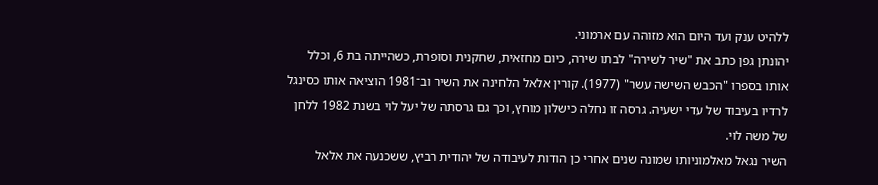ללהיט ענק ועד היום הוא מזוהה עם ארמוני.
יהונתן גפן כתב את "שיר לשירה" לבתו שירה, כיום מחזאית, שחקנית וסופרת, כשהייתה בת 6, וכלל אותו בספרו "הכבש השישה עשר" (1977). קורין אלאל הלחינה את השיר וב־1981 הוציאה אותו כסינגל לרדיו בעיבוד של עדי ישעיה. גרסה זו נחלה כישלון מוחץ, וכך גם גרסתה של יעל לוי בשנת 1982 ללחן של משה לוי.
השיר נגאל מאלמוניותו שמונה שנים אחרי כן הודות לעיבודה של יהודית רביץ, ששכנעה את אלאל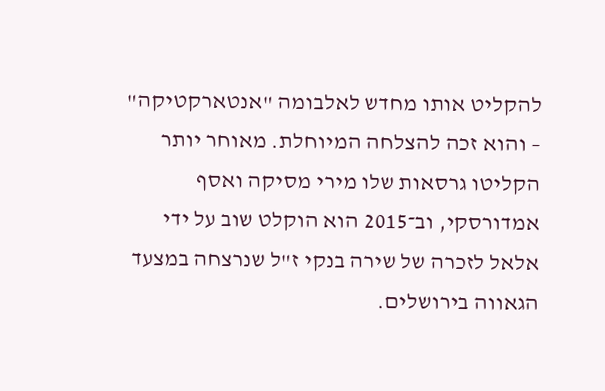להקליט אותו מחדש לאלבומה "אנטארקטיקה" – והוא זכה להצלחה המיוחלת. מאוחר יותר הקליטו גרסאות שלו מירי מסיקה ואסף אמדורסקי, וב־2015 הוא הוקלט שוב על ידי אלאל לזכרה של שירה בנקי ז"ל שנרצחה במצעד הגאווה בירושלים.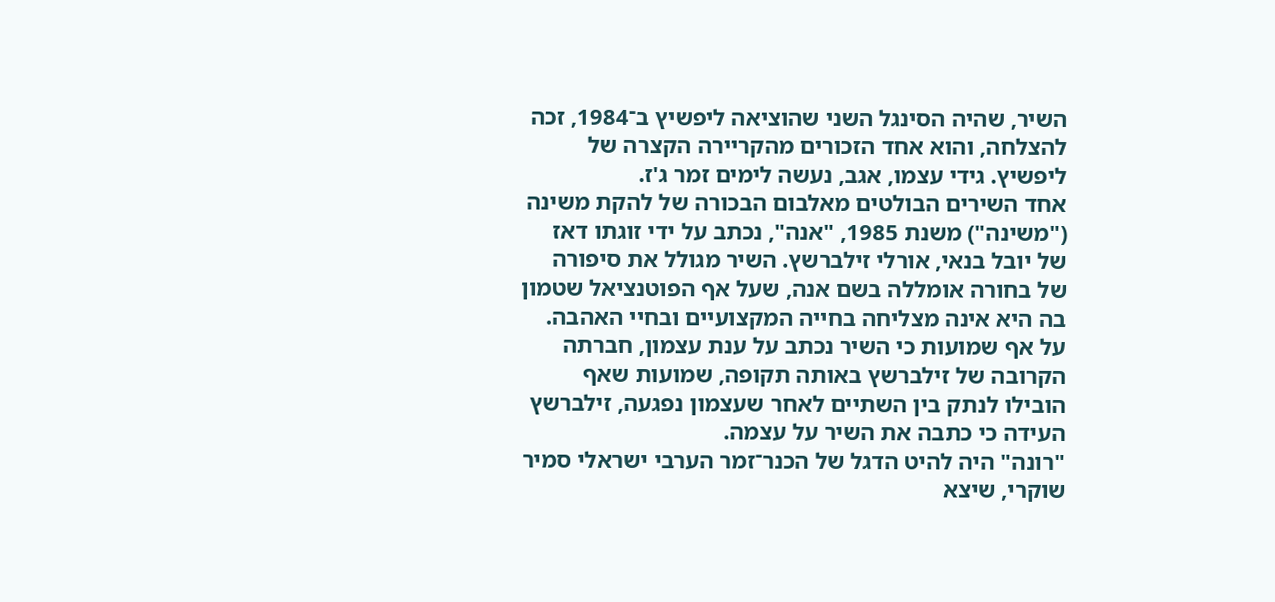השיר, שהיה הסינגל השני שהוציאה ליפשיץ ב־1984, זכה להצלחה, והוא אחד הזכורים מהקריירה הקצרה של ליפשיץ. גידי עצמו, אגב, נעשה לימים זמר ג'ז.
אחד השירים הבולטים מאלבום הבכורה של להקת משינה ("משינה") משנת 1985, "אנה", נכתב על ידי זוגתו דאז של יובל בנאי, אורלי זילברשץ. השיר מגולל את סיפורה של בחורה אומללה בשם אנה, שעל אף הפוטנציאל שטמון בה היא אינה מצליחה בחייה המקצועיים ובחיי האהבה.
על אף שמועות כי השיר נכתב על ענת עצמון, חברתה הקרובה של זילברשץ באותה תקופה, שמועות שאף הובילו לנתק בין השתיים לאחר שעצמון נפגעה, זילברשץ העידה כי כתבה את השיר על עצמה.
"רונה" היה להיט הדגל של הכנר־זמר הערבי ישראלי סמיר שוקרי, שיצא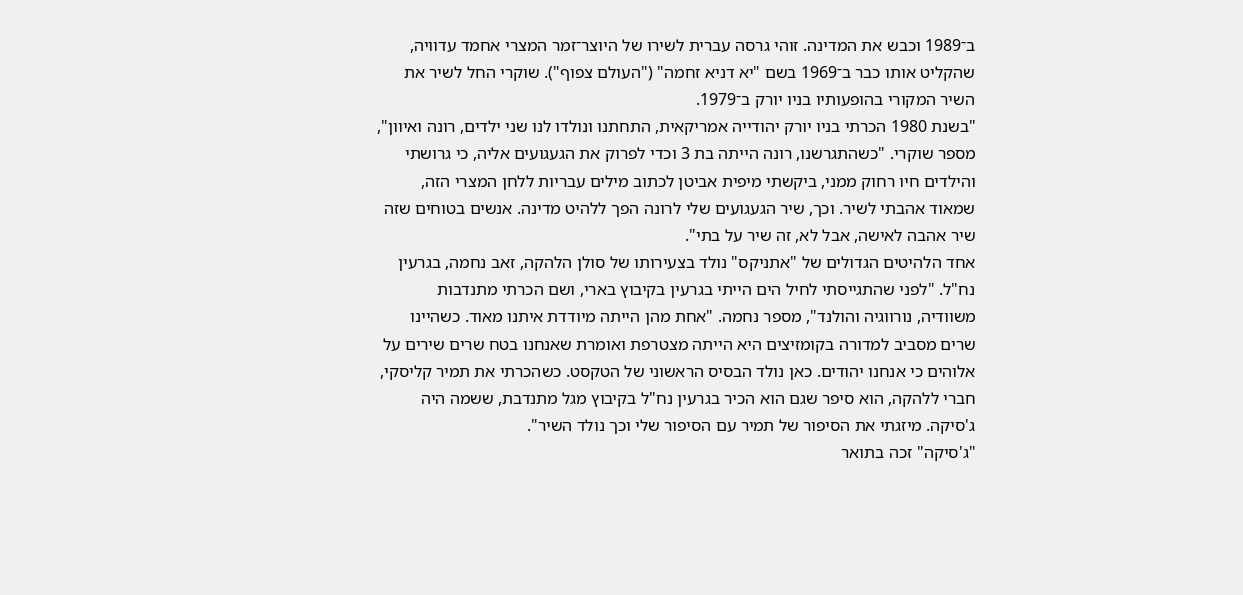ב־1989 וכבש את המדינה. זוהי גרסה עברית לשירו של היוצר־זמר המצרי אחמד עדוויה, שהקליט אותו כבר ב־1969 בשם "יא דניא זחמה" ("העולם צפוף"). שוקרי החל לשיר את השיר המקורי בהופעותיו בניו יורק ב־1979.
"בשנת 1980 הכרתי בניו יורק יהודייה אמריקאית, התחתנו ונולדו לנו שני ילדים, רונה ואיוון", מספר שוקרי. "כשהתגרשנו, רונה הייתה בת 3 וכדי לפרוק את הגעגועים אליה, כי גרושתי והילדים חיו רחוק ממני, ביקשתי מיפית אביטן לכתוב מילים עבריות ללחן המצרי הזה, שמאוד אהבתי לשיר. וכך, שיר הגעגועים שלי לרונה הפך ללהיט מדינה. אנשים בטוחים שזה שיר אהבה לאישה, אבל לא, זה שיר על בתי".
אחד הלהיטים הגדולים של "אתניקס" נולד בצעירותו של סולן הלהקה, זאב נחמה, בגרעין נח"ל. "לפני שהתגייסתי לחיל הים הייתי בגרעין בקיבוץ בארי, ושם הכרתי מתנדבות משוודיה, נורווגיה והולנד", מספר נחמה. "אחת מהן הייתה מיודדת איתנו מאוד. כשהיינו שרים מסביב למדורה בקומזיצים היא הייתה מצטרפת ואומרת שאנחנו בטח שרים שירים על אלוהים כי אנחנו יהודים. כאן נולד הבסיס הראשוני של הטקסט. כשהכרתי את תמיר קליסקי, חברי ללהקה, הוא סיפר שגם הוא הכיר בגרעין נח"ל בקיבוץ מגל מתנדבת, ששמה היה ג'סיקה. מיזגתי את הסיפור של תמיר עם הסיפור שלי וכך נולד השיר".
"ג'סיקה" זכה בתואר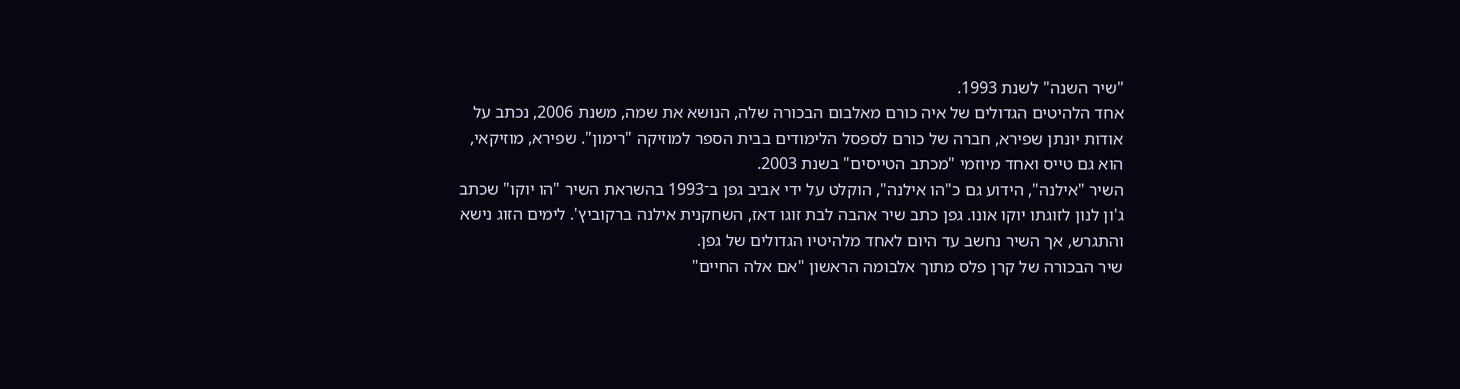"שיר השנה" לשנת 1993.
אחד הלהיטים הגדולים של איה כורם מאלבום הבכורה שלה, הנושא את שמה, משנת 2006, נכתב על אודות יונתן שפירא, חברה של כורם לספסל הלימודים בבית הספר למוזיקה "רימון". שפירא, מוזיקאי, הוא גם טייס ואחד מיוזמי "מכתב הטייסים" בשנת 2003.
השיר "אילנה", הידוע גם כ"הו אילנה", הוקלט על ידי אביב גפן ב־1993 בהשראת השיר "הו יוקו" שכתב ג'ון לנון לזוגתו יוקו אונו. גפן כתב שיר אהבה לבת זוגו דאז, השחקנית אילנה ברקוביץ'. לימים הזוג נישא והתגרש, אך השיר נחשב עד היום לאחד מלהיטיו הגדולים של גפן.
שיר הבכורה של קרן פלס מתוך אלבומה הראשון "אם אלה החיים"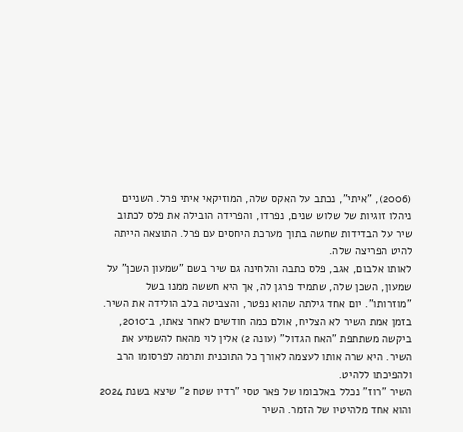(2006), "איתי", נכתב על האקס שלה, המוזיקאי איתי פרל. השניים ניהלו זוגיות של שלוש שנים, נפרדו, והפרידה הובילה את פלס לכתוב שיר על הבדידות שחשה בתוך מערכת היחסים עם פרל. התוצאה הייתה להיט הפריצה שלה.
לאותו אלבום, אגב, פלס כתבה והלחינה גם שיר בשם "שמעון השכן" על שמעון, השכן שלה, שתמיד פרגן לה, אך היא חששה ממנו בשל "מוזרותו". יום אחד גילתה שהוא נפטר, והצביטה בלב הולידה את השיר.
בזמן אמת השיר לא הצליח, אולם כמה חודשים לאחר צאתו, ב־2010, ביקשה משתתפת "האח הגדול" (עונה 2) אלין לוי מהאח להשמיע את השיר. היא שרה אותו לעצמה לאורך כל התוכנית ותרמה לפרסומו הרב ולהפיכתו ללהיט.
השיר "רוז" נכלל באלבומו של פאר טסי "רדיו שטח 2" שיצא בשנת 2024 והוא אחד מלהיטיו של הזמר. השיר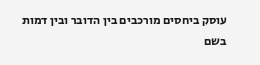עוסק ביחסים מורכבים בין הדובר ובין דמות בשם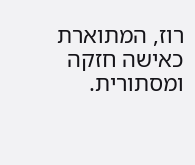רוז, המתוארת כאישה חזקה ומסתורית.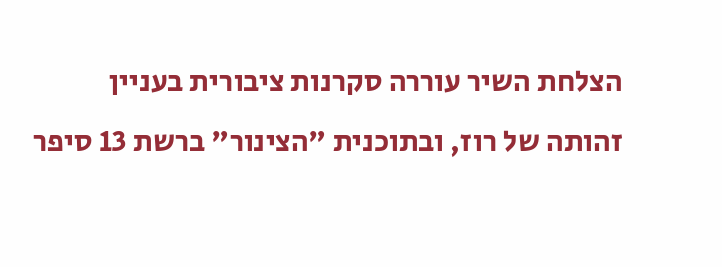הצלחת השיר עוררה סקרנות ציבורית בעניין זהותה של רוז, ובתוכנית "הצינור" ברשת 13 סיפר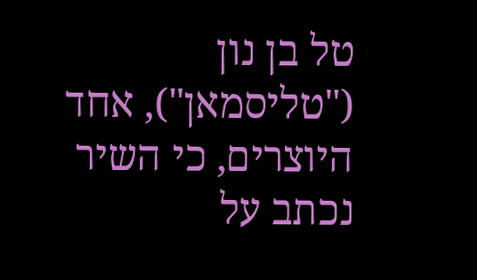טל בן נון ("טליסמאן"), אחד היוצרים, כי השיר נכתב על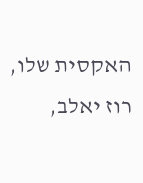האקסית שלו, רוז יאלב,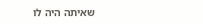שאיתה היה לו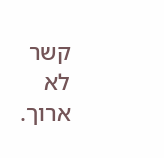קשר לא ארוך.